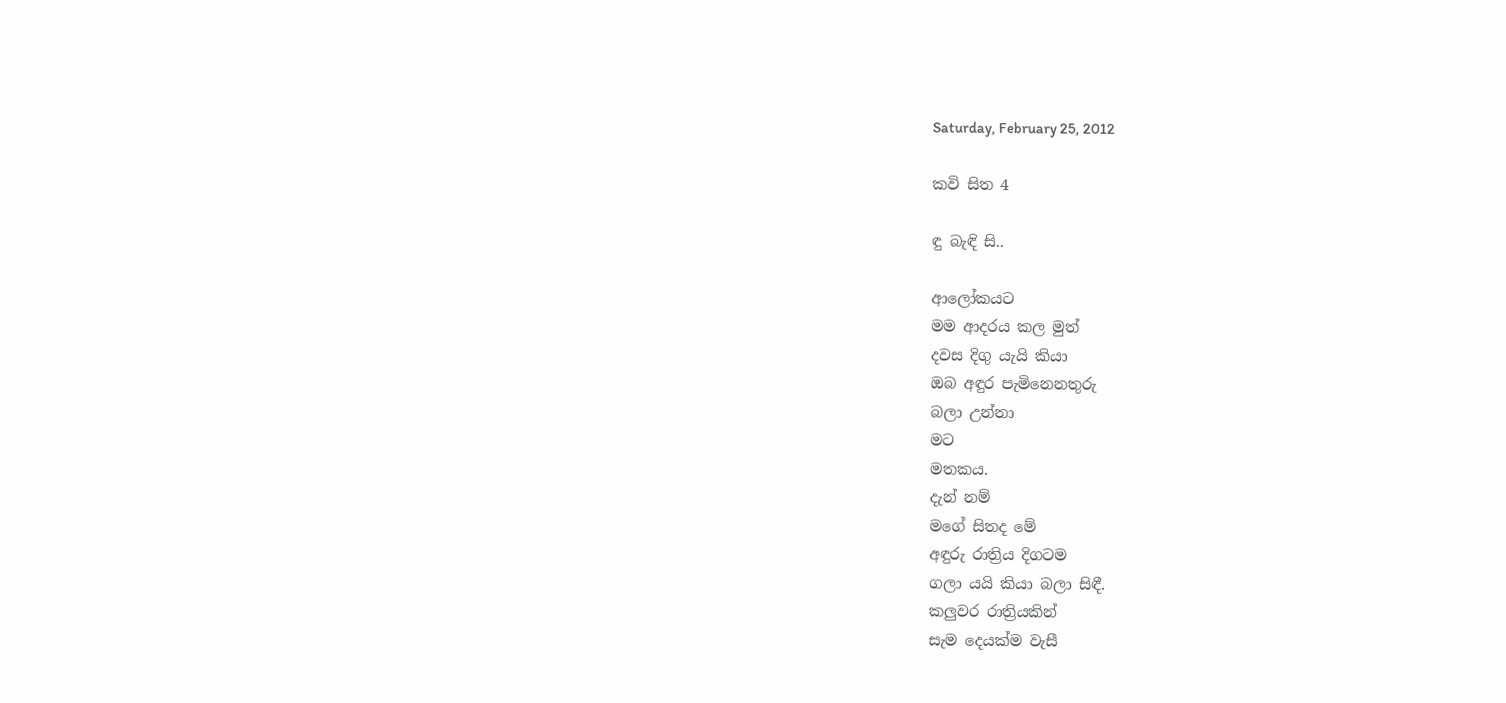Saturday, February 25, 2012

කවි සිත 4

ඳු බැඳි සි..

ආලෝකයට
මම ආදරය කල මුත්
දවස දිගු යැයි කියා
ඔබ අඳුර පැමිනෙනතුරු
බලා උන්නා
මට
මතකය.
දැන් නම්
මගේ සිතද මේ
අඳුරු රාත්‍රිය දිගටම
ගලා යයි කියා බලා සිඳී.
කලුවර රාත්‍රියකින්
සැම දෙයක්‌ම වැසී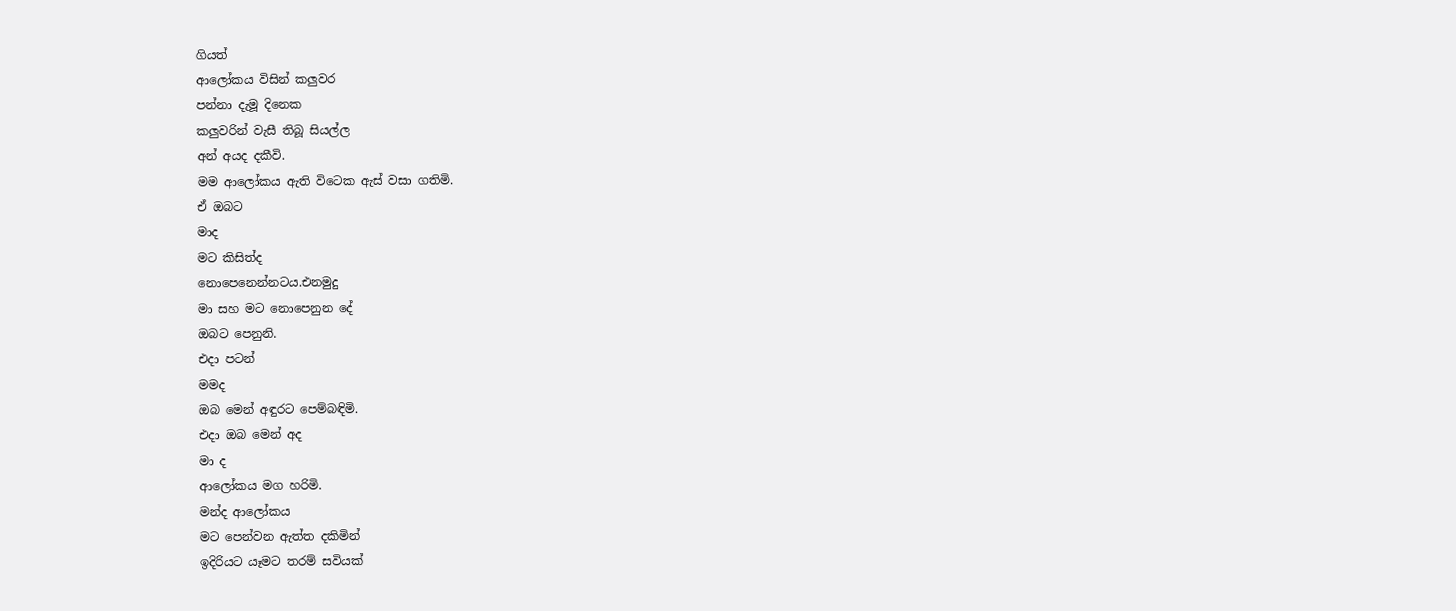ගියත්
ආලෝකය විසින් කලුවර
පන්නා දැමූ දිනෙක
කලුවරින් වැසී තිබූ සියල්ල
අන් අයද දකීවි.
මම ආලෝකය ඇති විටෙක ඇස්‌ වසා ගතිමි.
ඒ ඔබට
මාද
මට කිසිත්ද
නොපෙනෙන්නටය.එනමුදු
මා සහ මට නොපෙනුන දේ
ඔබට පෙනුනි.
එදා පටන්
මමද
ඔබ මෙන් අඳුරට පෙම්බඳිමි.
එදා ඔබ මෙන් අද
මා ද
ආලෝකය මග හරිමි.
මන්ද ආලෝකය
මට පෙන්වන ඇත්ත දකිමින්
ඉදිරියට යෑමට තරම් සවියක්‌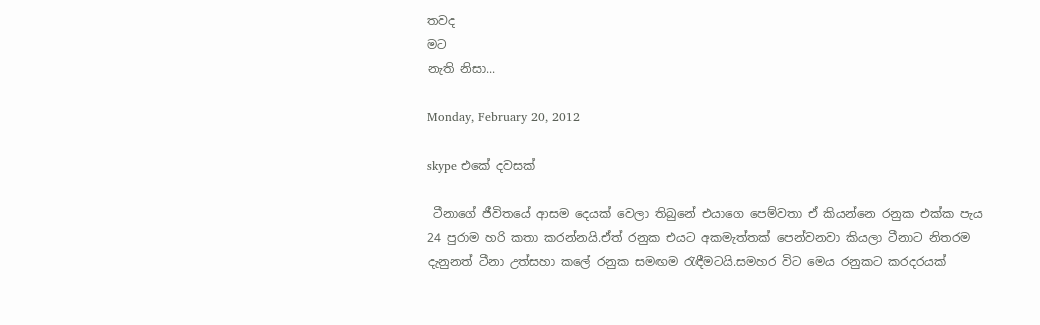තවද
මට
නැති නිසා...

Monday, February 20, 2012

skype එකේ දවසක්‌

 ටීනාගේ ජීවිතයේ ආසම දෙයක්‌ වෙලා තිබුනේ එයාගෙ පෙම්වතා ඒ කියන්නෙ රනුක එක්‌ක පැය 24 පුරාම හරි කතා කරන්නයි.ඒත් රනුක එයට අකමැත්තක්‌ පෙන්වනවා කියලා ටීනාට නිතරම දැනුනත් ටීනා උත්සහා කලේ රනුක සමඟම රැඳීමටයි.සමහර විට මෙය රනුකට කරදරයක්‌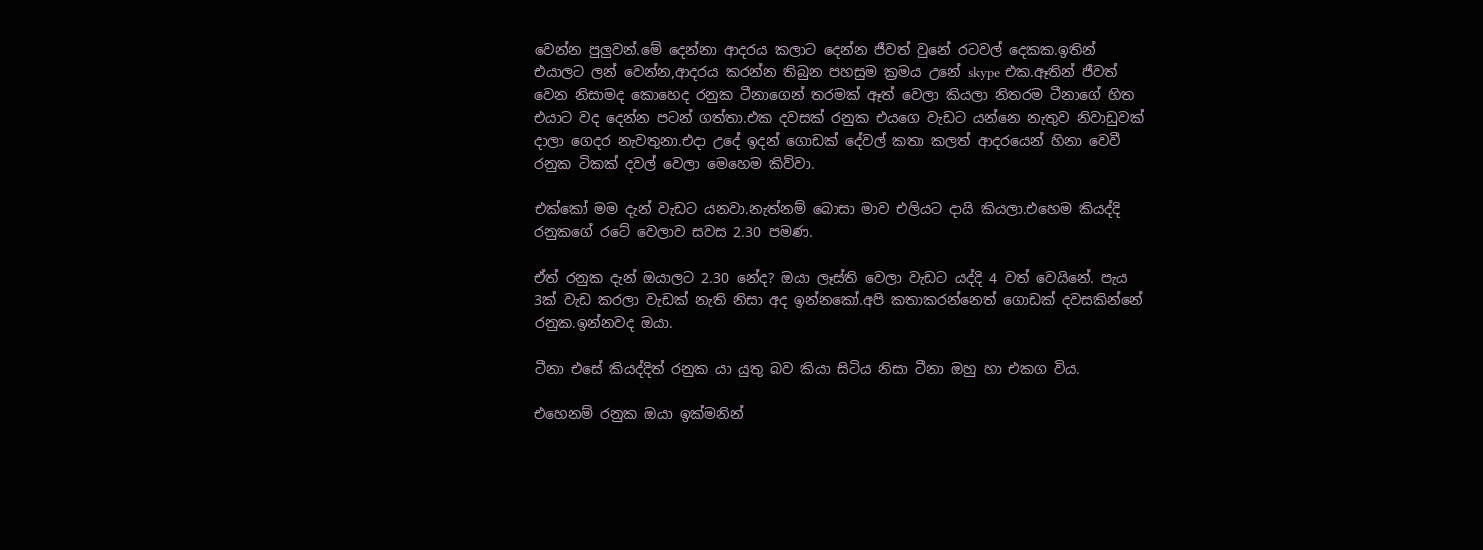වෙන්න පුලුවන්.මේ දෙන්නා ආදරය කලාට දෙන්න ජීවත් වුනේ රටවල් දෙකක.ඉතින් එයාලට ලන් වෙන්න,ආදරය කරන්න තිබුන පහසුම ක්‍රමය උනේ skype එක.ඈතින් ජීවත් වෙන නිසාමද කොහෙද රනුක ටීනාගෙන් තරමක්‌ ඈත් වෙලා කියලා නිතරම ටීනාගේ හිත එයාට වද දෙන්න පටන් ගත්තා.එක දවසක්‌ රනුක එයගෙ වැඩට යන්නෙ නැතුව නිවාඩුවක්‌ දාලා ගෙදර නැවතුනා.එදා උදේ ඉදන් ගොඩක්‌ දේවල් කතා කලත් ආදරයෙන් හිනා වෙවී රනුක ටිකක්‌ දවල් වෙලා මෙහෙම කිව්වා.

එක්‌කෝ මම දැන් වැඩට යනවා.නැත්නම් බොසා මාව එලියට දායි කියලා.එහෙම කියද්දි රනුකගේ රටේ වෙලාව සවස 2.30 පමණ.

ඒත් රනුක දැන් ඔයාලට 2.30 නේද? ඔයා ලෑස්‌ති වෙලා වැඩට යද්දි 4 වත් වෙයිනේ. පැය 3ක්‌ වැඩ කරලා වැඩක්‌ නැති නිසා අද ඉන්නකෝ.අපි කතාකරන්නෙත් ගොඩක්‌ දවසකින්නේ රනුක.ඉන්නවද ඔයා.

ටීනා එසේ කියද්දිත් රනුක යා යුතු බව කියා සිටිය නිසා ටීනා ඔහු හා එකග විය.

එහෙනම් රනුක ඔයා ඉක්‌මනින්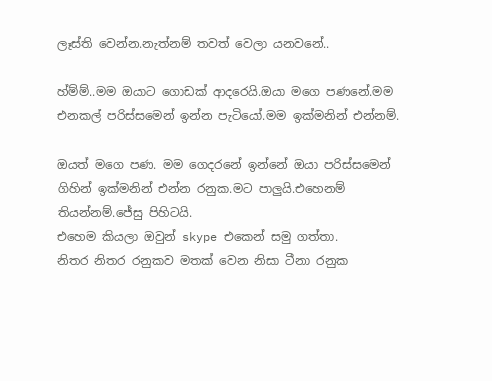ලෑස්‌ති වෙන්න.නැත්නම් තවත් වෙලා යනවනේ..

හ්ම්ම්..මම ඔයාට ගොඩක්‌ ආදරෙයි.ඔයා මගෙ පණනේ.මම එනකල් පරිස්‌සමෙන් ඉන්න පැටියෝ.මම ඉක්‌මනින් එන්නම්.

ඔයත් මගෙ පණ. මම ගෙදරනේ ඉන්නේ ඔයා පරිස්‌සමෙන් ගිහින් ඉක්‌මනින් එන්න රනුක.මට පාලුයි.එහෙනම් තියන්නම්.ජේසු පිහිටයි.
එහෙම කියලා ඔවුන් skype එකෙන් සමු ගත්තා.
නිතර නිතර රනුකව මතක්‌ වෙන නිසා ටීනා රනුක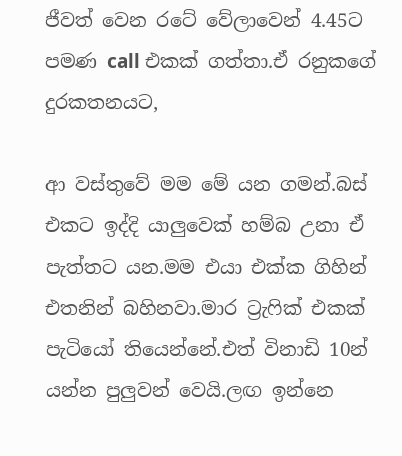ජීවත් වෙන රටේ වේලාවෙන් 4.45ට පමණ call එකක්‌ ගත්තා.ඒ රනුකගේ දුරකතනයට,

ආ වස්‌තුවේ මම මේ යන ගමන්.බස්‌ එකට ඉද්දි යාලුවෙක්‌ හම්බ උනා ඒ පැත්තට යන.මම එයා එක්‌ක ගිහින් එතනින් බහිනවා.මාර ට්‍රැෆික්‌ එකක්‌ පැටියෝ තියෙන්නේ.එත් විනාඩි 10න් යන්න පුලුවන් වෙයි.ලඟ ඉන්නෙ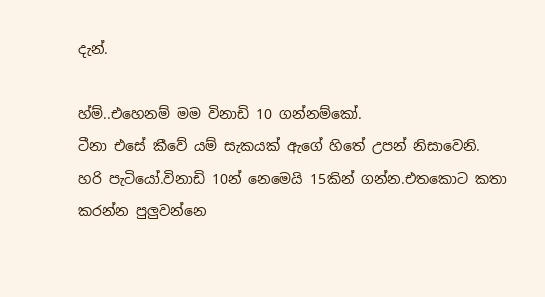දැන්.

හ්ම්..එහෙනම් මම විනාඩි 10 ගන්නම්කෝ.
ටීනා එසේ කීවේ යම් සැකයක්‌ ඇගේ හිතේ උපන් නිසාවෙනි.
හරි පැටියෝ.විනාඩි 10න් නෙමෙයි 15කින් ගන්න.එතකොට කතා කරන්න පුලුවන්නෙ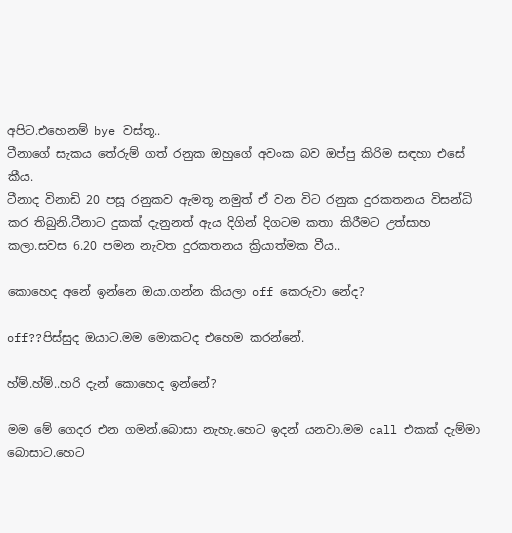අපිට.එහෙනම් bye වස්‌තූ..
ටීනාගේ සැකය තේරුම් ගත් රනුක ඔහුගේ අවංක බව ඔප්පු කිරිම සඳහා එසේ කීය.
ටීනාද විනාඩි 20 පසූ රනුකව ඇමතූ නමුත් ඒ වන විට රනුක දුරකතනය විසන්ධි කර තිබුනි.ටීනාට දුකක්‌ දැනුනත් ඇය දිගින් දිගටම කතා කිරීමට උත්සාහ කලා.සවස 6.20 පමන නැවත දුරකතනය ක්‍රියාත්මක වීය..

කොහෙද අනේ ඉන්නෙ ඔයා.ගන්න කියලා off කෙරුවා නේද?

off??පිස්‌සුද ඔයාට.මම මොකටද එහෙම කරන්නේ.

හ්ම්.හ්ම්..හරි දැන් කොහෙද ඉන්නේ?

මම මේ ගෙදර එන ගමන්.බොසා නැහැ.හෙට ඉදන් යනවා.මම call එකක්‌ දැම්මා බොසාට.හෙට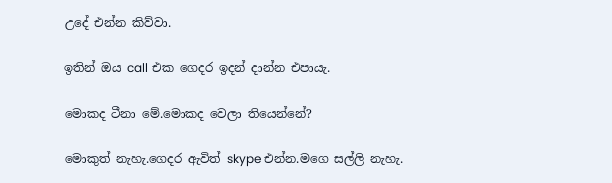උදේ එන්න කිව්වා.

ඉතින් ඔය call එක ගෙදර ඉදන් දාන්න එපායැ.

මොකද ටීනා මේ.මොකද වෙලා තියෙන්නේ?

මොකුත් නැහැ.ගෙදර ඇවිත් skype එන්න.මගෙ සල්ලි නැහැ.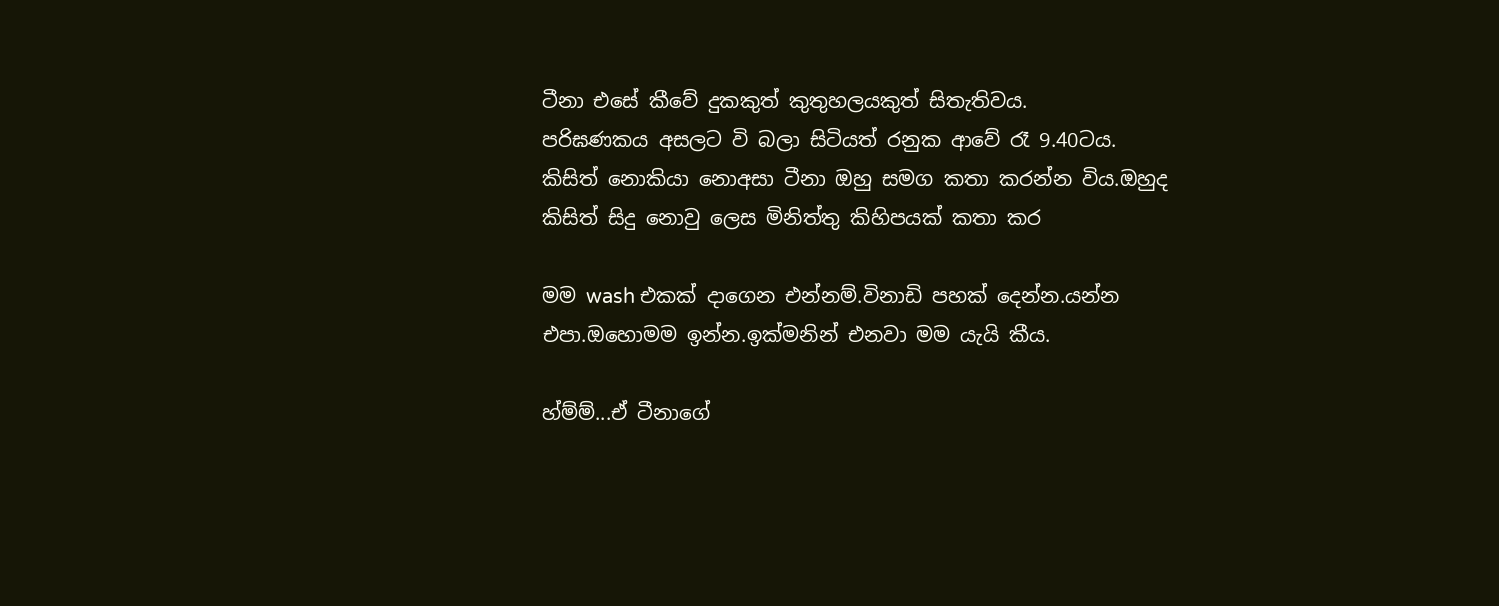ටීනා එසේ කීවේ දුකකුත් කුතුහලයකුත් සිතැතිවය.
පරිඝණකය අසලට වි බලා සිටියත් රනුක ආවේ රෑ 9.40ටය. කිසිත් නොකියා නොඅසා ටීනා ඔහු සමග කතා කරන්න විය.ඔහුද කිසිත් සිදු නොවු ලෙස මිනිත්තු කිහිපයක්‌ කතා කර

මම wash එකක්‌ දාගෙන එන්නම්.විනාඩි පහක්‌ දෙන්න.යන්න එපා.ඔහොමම ඉන්න.ඉක්‌මනින් එනවා මම යැයි කීය.

හ්ම්ම්...ඒ ටීනාගේ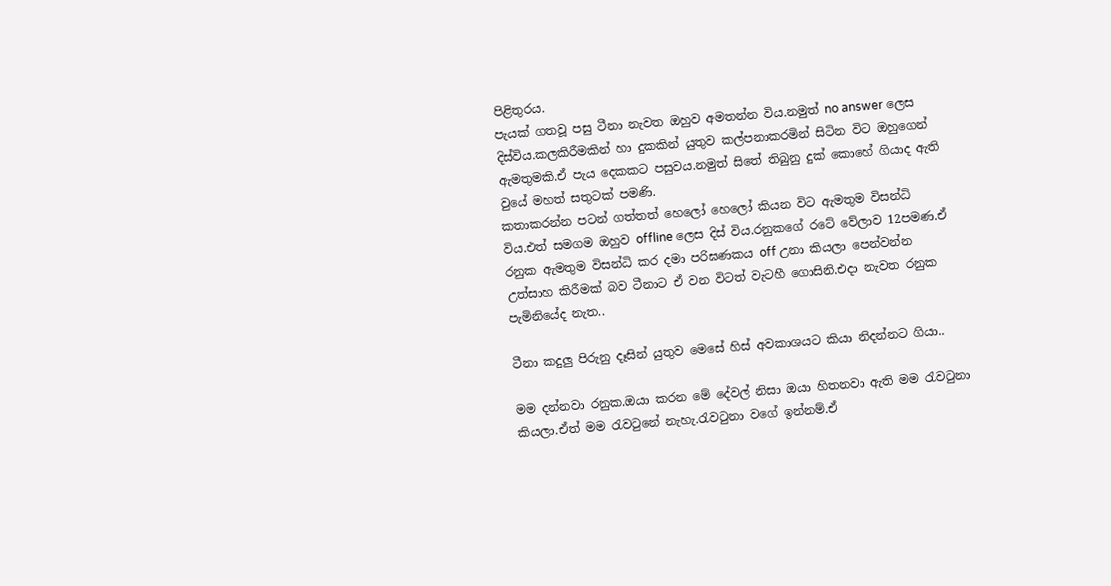පිළිතුරය.
පැයක්‌ ගතවූ පසු ටීනා නැවත ඔහුව අමතන්න විය.නමුත් no answer ලෙස දිස්‌විය.කලකිරීමකින් හා දුකකින් යුතුව කල්පනාකරමින් සිටින විට ඔහුගෙන් ඇමතුමකි.ඒ පැය දෙකකට පසුවය.නමුත් සිතේ තිබුනු දුක්‌ කොහේ ගියාද ඇති වුයේ මහත් සතුටක්‌ පමණි.
කතාකරන්න පටන් ගත්තත් හෙලෝ හෙලෝ කියන විට ඇමතුම විසන්ධි විය.එත් සමගම ඔහුව offline ලෙස දිස්‌ විය.රනුකගේ රටේ වේලාව 12පමණ.ඒ රනුක ඇමතුම විසන්ධි කර දමා පරිඝණකය off උනා කියලා පෙන්වන්න උත්සාහ කිරීමක්‌ බව ටීනාට ඒ වන විටත් වැටහී ගොසිනි.එදා නැවත රනුක පැමිනියේද නැත..

ටීනා කදුලු පිරුනු දෑසින් යුතුව මෙසේ හිස්‌ අවකාශයට කියා නිදන්නට ගියා..

මම දන්නවා රනුක.ඔයා කරන මේ දේවල් නිසා ඔයා හිතනවා ඇති මම රැවටුනා කියලා.ඒත් මම රැවටුනේ නැහැ.රැවටුනා වගේ ඉන්නම්.ඒ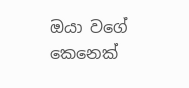ඔයා වගේ කෙනෙක්‌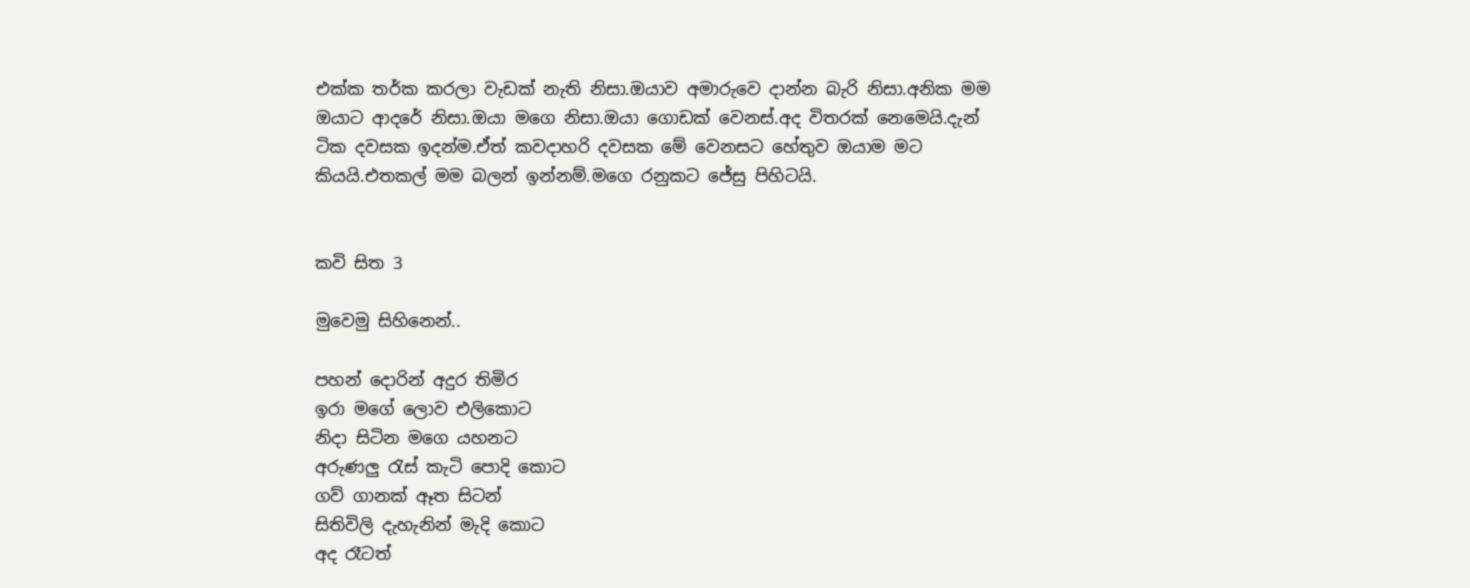එක්‌ක තර්ක කරලා වැඩක්‌ නැති නිසා.ඔයාව අමාරුවෙ දාන්න බැරි නිසා.අනික මම ඔයාට ආදරේ නිසා.ඔයා මගෙ නිසා.ඔයා ගොඩක්‌ වෙනස්‌.අද විතරක්‌ නෙමෙයි.දැන් ටික දවසක ඉදන්ම.ඒත් කවදාහරි දවසක මේ වෙනසට හේතුව ඔයාම මට කියයි.එතකල් මම බලන් ඉන්නම්.මගෙ රනුකට ජේසු පිහිටයි.


කවි සිත 3

මුවෙමු සිහිනෙන්..

පහන් දොරින් අදුර තිමිර
ඉරා මගේ ලොව එලිකොට
නිදා සිටින මගෙ යහනට
අරුණලු රැස්‌ කැටි පොදි කොට
ගව් ගානක්‌ ඈත සිටන්
සිතිවිලි දැහැනින් මැදි කොට
අද රෑටත්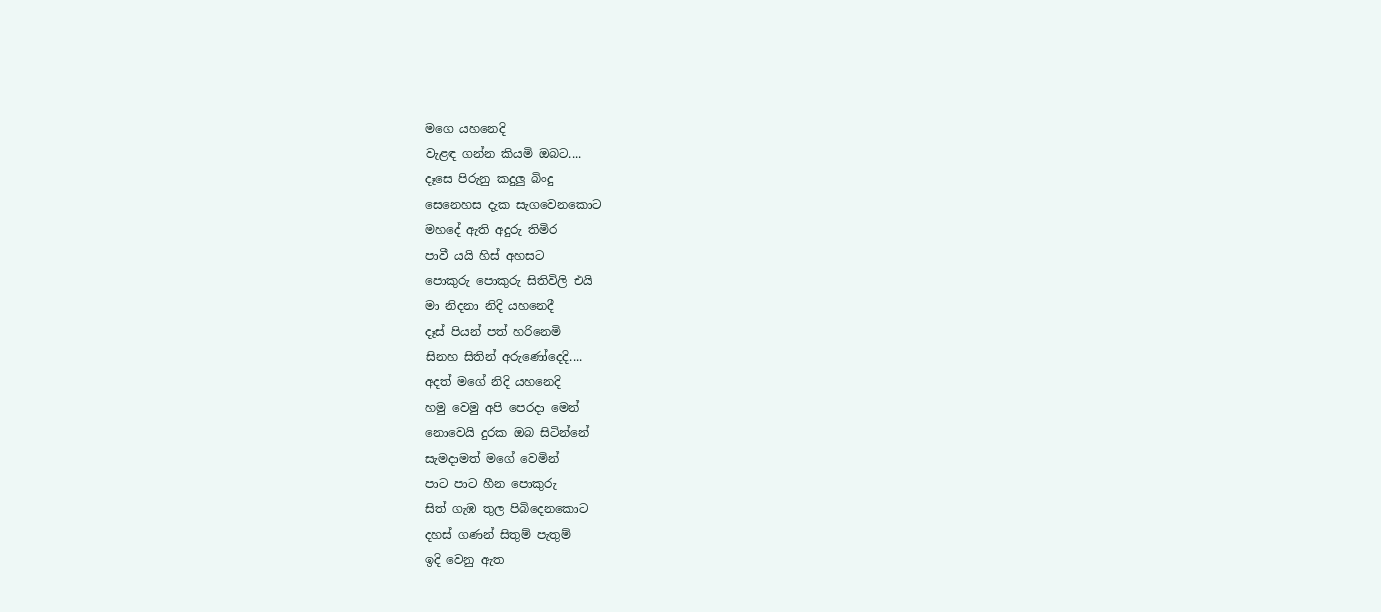මගෙ යහනෙදි
වැළඳ ගන්න කියමි ඔබට....
දෑසෙ පිරුනු කදුලු බිංදු
සෙනෙහස දැක සැගවෙනකොට
මහදේ ඇති අදුරු තිමිර
පාවී යයි හිස්‌ අහසට
පොකුරු පොකුරු සිතිවිලි එයි
මා නිදනා නිදි යහනෙදී
දෑස්‌ පියන් පත් හරිනෙමි
සිනහ සිතින් අරුණෝදෙදි....
අදත් මගේ නිදි යහනෙදි
හමු වෙමු අපි පෙරදා මෙන්
නොවෙයි දුරක ඔබ සිටින්නේ
සැමදාමත් මගේ වෙමින්
පාට පාට හීන පොකුරු
සිත් ගැඹ තුල පිබිදෙනකොට
දහස්‌ ගණන් සිතුම් පැතුම්
ඉදි වෙනු ඇත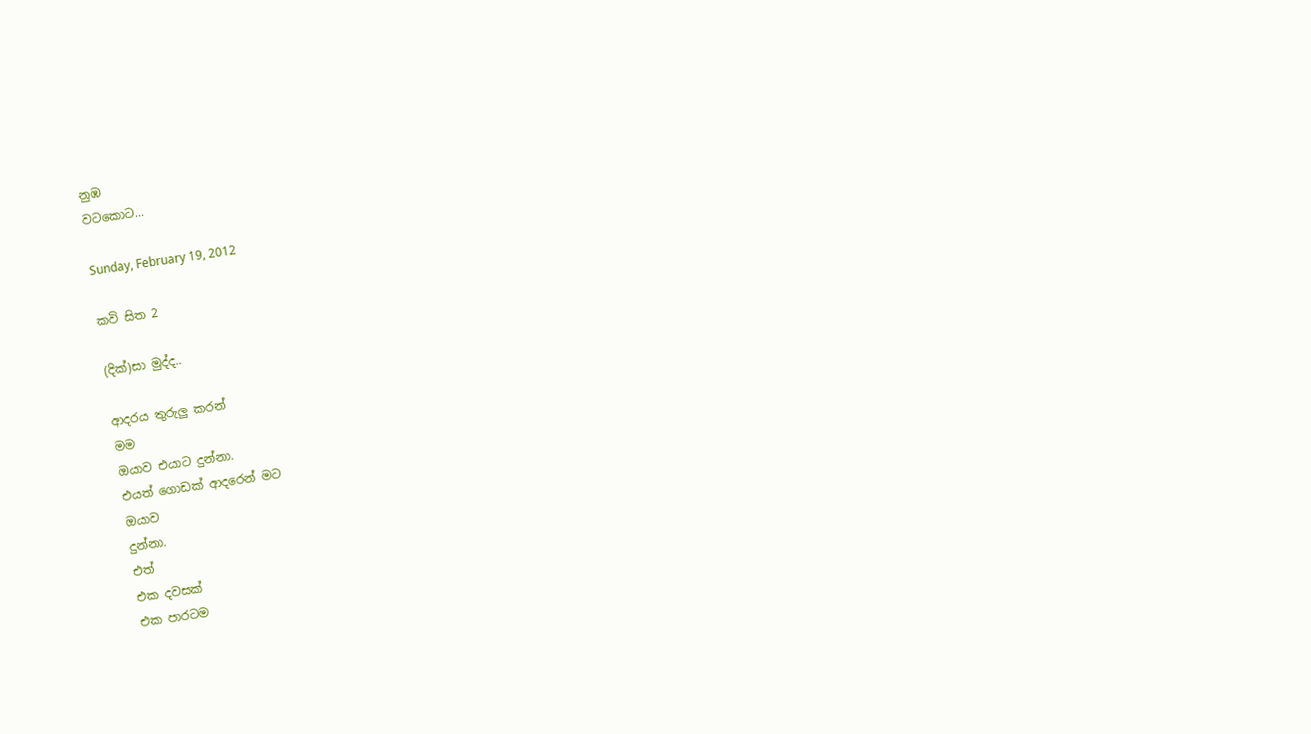නුඹ
වටකොට...

Sunday, February 19, 2012

කවි සිත 2

(දික්‌)සා මුද්ද..

ආදරය තුරුලු කරන්
මම
ඔයාව එයාට දුන්නා.
එයත් ගොඩක්‌ ආදරෙන් මට
ඔයාව
දුන්නා.
එත්
එක දවසක්
එක පාරටම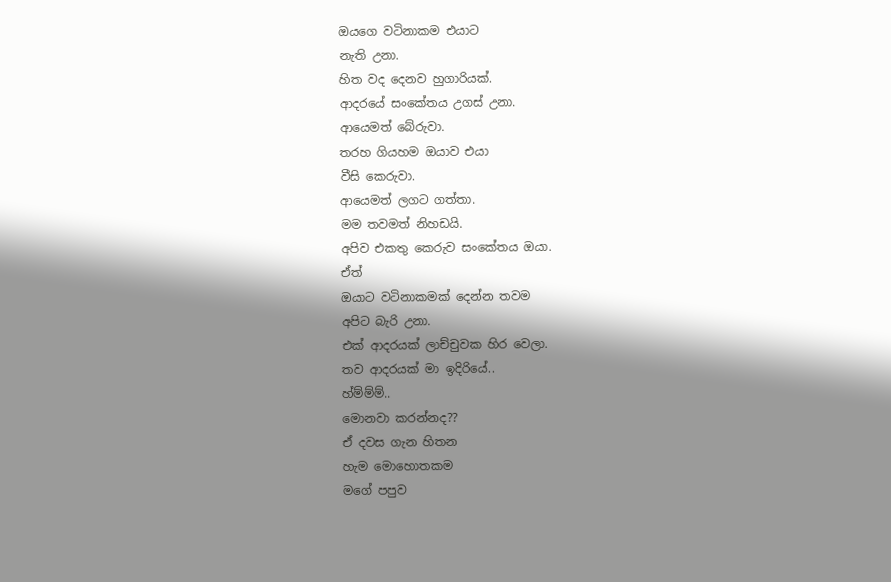ඔයගෙ වටිනාකම එයාට
නැති උනා.
හිත වද දෙනව හුගාරියක්‌.
ආදරයේ සංකේතය උගස්‌ උනා.
ආයෙමත් බේරුවා.
තරහ ගියහම ඔයාව එයා
වීසි කෙරුවා.
ආයෙමත් ලගට ගත්තා.
මම තවමත් නිහඩයි.
අපිව එකතු කෙරුව සංකේතය ඔයා.
ඒත්
ඔයාට වටිනාකමක්‌ දෙන්න තවම
අපිට බැරි උනා.
එක්‌ ආදරයක්‌ ලාච්චුවක හිර වෙලා.
තව ආදරයක්‌ මා ඉදිරියේ..
හ්ම්ම්ම්..
මොනවා කරන්නද??
ඒ දවස ගැන හිතන
හැම මොහොතකම
මගේ පපුව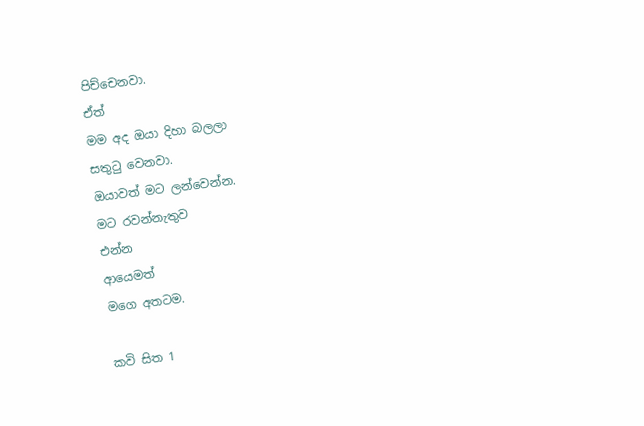පිච්චෙනවා.
ඒත්
මම අද ඔයා දිහා බලලා
සතුටු වෙනවා.
ඔයාවත් මට ලන්වෙන්න.
මට රවන්නැතුව
එන්න
ආයෙමත්
මගෙ අතටම.

කවි සිත 1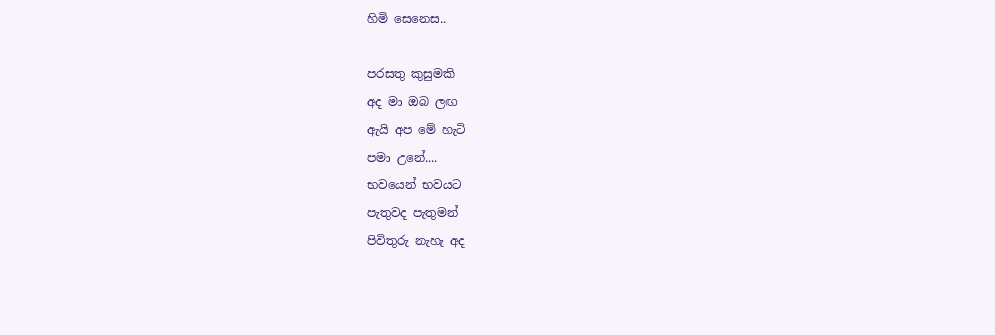හිමි සෙනෙස..

පරසතු කුසුමකි
අද මා ඔබ ලඟ
ඇයි අප මේ හැටි
පමා උනේ....
භවයෙන් භවයට
පැතුවද පැතුමන්
පිවිතුරු නැහැ අද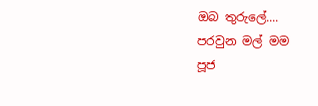ඔබ තුරුලේ....
පරවුන මල් මම
පූජ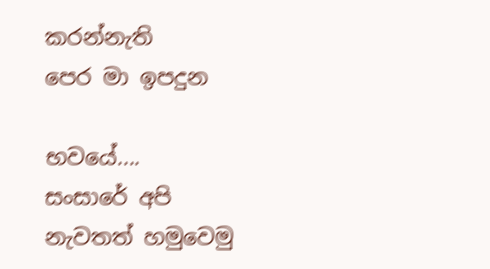කරන්නැති
පෙර මා ඉපදුන

භවයේ....
සංසාරේ අපි
නැවතත් හමුවෙමු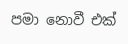පමා නොවී එක්‌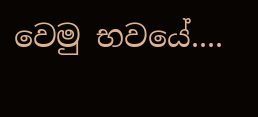වෙමු භවයේ....